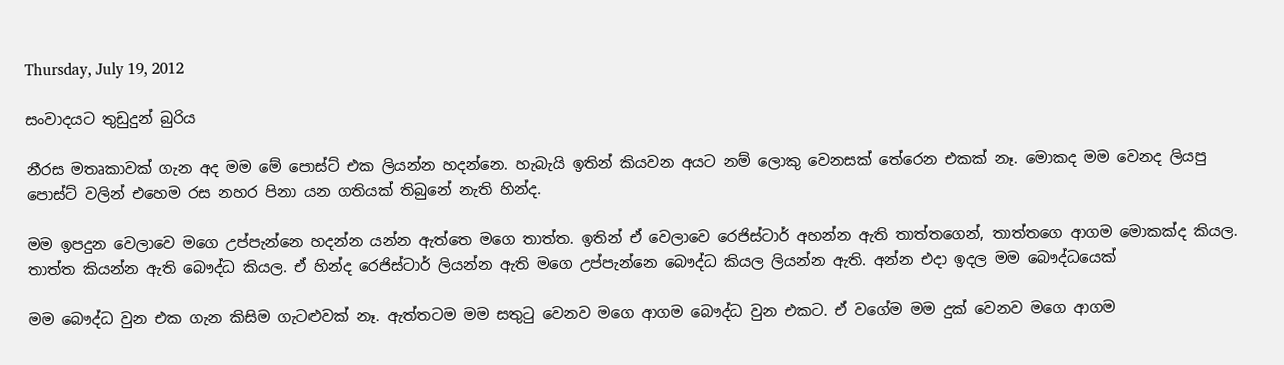Thursday, July 19, 2012

සංවාදයට තුඩුදුන් බුරිය

නීරස මතෘකාවක් ගැන අද මම මේ පොස්ට් එක ලියන්න හදන්නෙ. හැබැයි ඉතින් කියවන අයට නම් ලොකු වෙනසක් තේරෙන එකක් නෑ. මොකද මම වෙනද ලියපු පොස්ට් වලින් එහෙම රස නහර පිනා යන ගතියක් තිබුනේ නැති හින්ද.

මම ඉපදුන වෙලාවෙ මගෙ උප්පැන්නෙ හදන්න යන්න ඇත්තෙ මගෙ තාත්ත. ඉතින් ඒ වෙලාවෙ රෙජිස්ටාර් අහන්න ඇති තාත්තගෙන්, තාත්තගෙ ආගම මොකක්ද කියල. තාත්ත කියන්න ඇති බෞද්ධ කියල. ඒ හින්ද රෙජිස්ටාර් ලියන්න ඇති මගෙ උප්පැන්නෙ බෞද්ධ කියල ලියන්න ඇති. අන්න එදා ඉදල මම බෞද්ධයෙක්

මම බෞද්ධ වුන එක ගැන කිසිම ගැටළුවක් නෑ. ඇත්තටම මම සතුටු වෙනව මගෙ ආගම බෞද්ධ වුන එකට. ඒ වගේම මම දුක් වෙනව මගෙ ආගම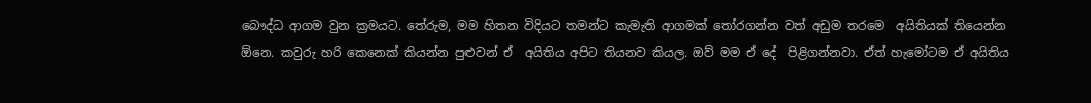බෞද්ධ ආගම වුන ක්‍රමයට. තේරුම, මම හිතන විදියට තමන්ට කැමැති ආගමක් තෝරගන්න වත් අඩුම තරමෙ  අයිතියක් තියෙන්න ඕනෙ. කවුරු හරි කෙනෙක් කියන්න පුළුවන් ඒ  අයිතිය අපිට තියනව කියල. ඔව් මම ඒ දේ  පිළිගන්නවා. ඒත් හැමෝටම ඒ අයිතිය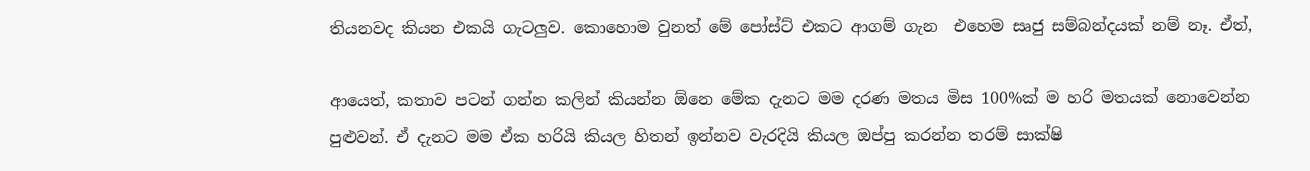තියනවද කියන එකයි ගැටලුව. කොහොම වුනත් මේ පෝස්ට් එකට ආගම් ගැන  එහෙම සෘජු සම්බන්දයක් නම් නෑ. ඒත්,

ආයෙත්, කතාව පටන් ගන්න කලින් කියන්න ඕනෙ මේක දැනට මම දරණ මතය මිස 100%ක් ම හරි මතයක් නොවෙන්න පුළුවන්. ඒ දැනට මම ඒක හරියි කියල හිතන් ඉන්නව වැරදියි කියල ඔප්පු කරන්න තරම් සාක්ෂි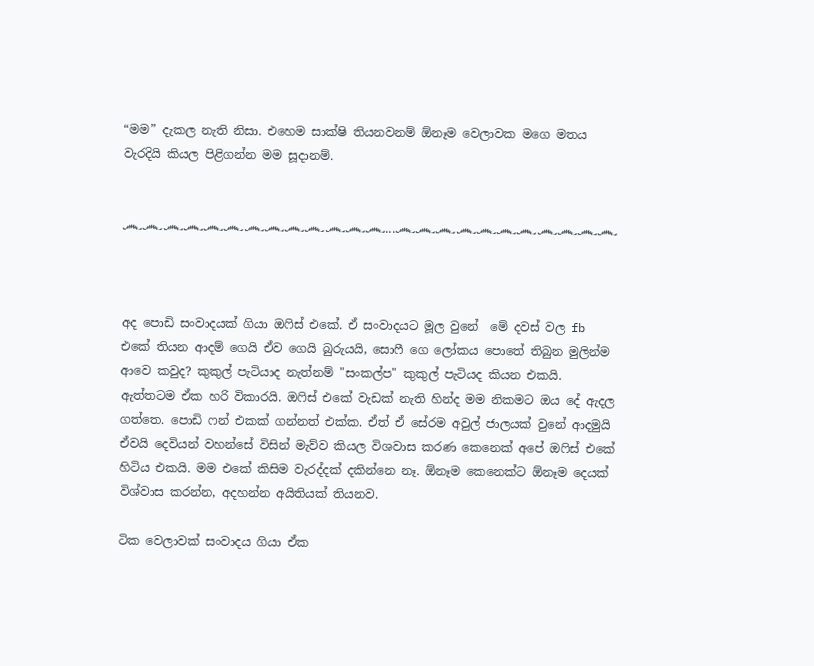“මම” දැකල නැති නිසා. එහෙම සාක්ෂි තියනවනම් ඕනෑම වෙලාවක මගෙ මතය වැරදියි කියල පිළිගන්න මම සූදානම්.


෴෴෴෴෴෴෴෴෴෴෴෴෴...෴෴෴෴෴෴෴෴෴෴෴



අද පොඩි සංවාදයක් ගියා ඔෆිස් එකේ. ඒ සංවාදයට මූල වුනේ  මේ දවස් වල fb එකේ තියන ආදම් ගෙයි ඒව ගෙයි බුරුයයි, සොෆී ගෙ ලෝකය පොතේ තිබුන මුලින්ම ආවෙ කවුද? කුකුල් පැටියාද නැත්නම් "සංකල්ප" කුකුල් පැටියද කියන එකයි. ඇත්තටම ඒක හරි විකාරයි. ඔෆිස් එකේ වැඩක් නැති හින්ද මම නිකමට ඔය දේ ඇදල ගත්තෙ. පොඩි ෆන් එකක් ගන්නත් එක්ක. ඒත් ඒ සේරම අවුල් ජාලයක් වුනේ ආදමුයි ඒවයි දෙවියන් වහන්සේ විසින් මැව්ව කියල විශවාස කරණ කෙනෙක් අපේ ඔෆිස් එකේ හිටිය එකයි. මම එකේ කිසිම වැරද්දක් දකින්නෙ නෑ. ඕනෑම කෙනෙක්ට ඕනෑම දෙයක් විශ්වාස කරන්න, අදහන්න අයිතියක් තියනව.

ටික වෙලාවක් සංවාදය ගියා ඒක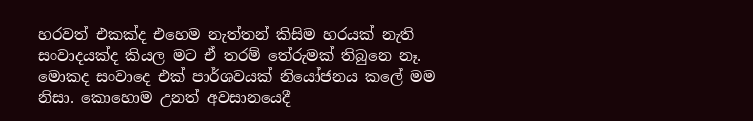හරවත් එකක්ද එහෙම නැත්තන් කිසිම හරයක් නැති සංවාදයක්ද කියල මට ඒ තරම් තේරුමක් තිබුනෙ නෑ. මොකද සංවාදෙ එක් පාර්ශවයක් නියෝජනය කලේ මම නිසා. කොහොම උනත් අවසානයෙදී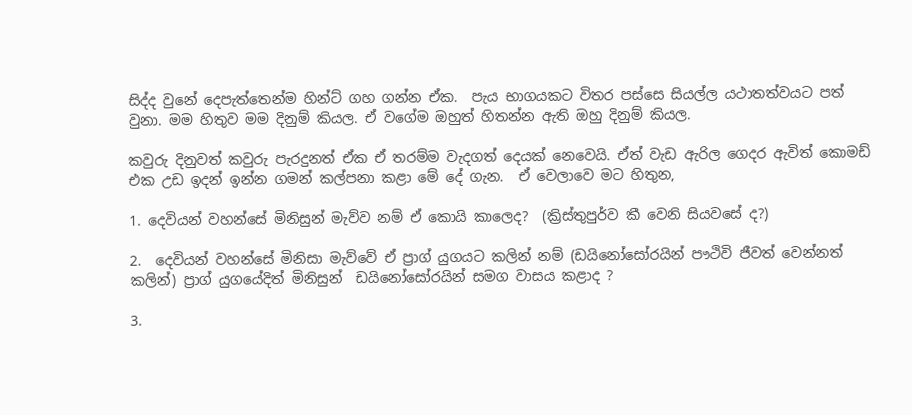සිද්ද වුනේ දෙපැත්තෙන්ම හින්ට් ගහ ගන්න ඒක.  පැය භාගයකට විතර පස්සෙ සියල්ල යථාතත්වයට පත් වුනා. මම හිතුව මම දිනුම් කියල. ඒ වගේම ඔහුත් හිතන්න ඇති ඔහු දිනුම් කියල.

කවුරු දිනුවත් කවුරු පැරදුනත් ඒක ඒ තරම්ම වැදගත් දෙයක් නෙවෙයි. ඒත් වැඩ ඇරිල ගෙදර ඇවිත් කොමඩ් එක උඩ ඉදන් ඉන්න ගමන් කල්පනා කළා මේ දේ ගැන.  ඒ වෙලාවෙ මට හිතුන,

1. දෙවියන් වහන්සේ මිනිසුන් මැව්ව නම් ඒ කොයි කාලෙද?  (ක්‍රිස්තුපුර්ව කී වෙනි සියවසේ ද?)

2.  දෙවියන් වහන්සේ මිනිසා මැව්වේ ඒ ප්‍රාග් යුගයට කලින් නම් (ඩයිනෝසෝරයින් පෟථිවි ජීවත් වෙන්නත් කලින්) ප්‍රාග් යුගයේදිත් මිනිසුන්  ඩයිනෝසෝරයින් සමග වාසය කළාද ?

3.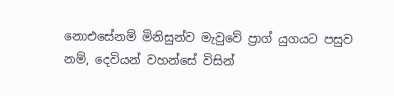නොඑසේනම් මිනිසුන්ව මැවුවේ ප්‍රාග් යුගයට පසුව නම්, දෙවියන් වහන්සේ විසින්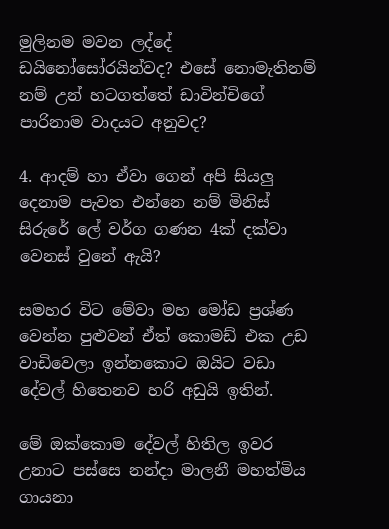මුලිනම මවන ලද්දේ  ඩයිනෝසෝරයින්වද? එසේ නොමැතිනම් නම් උන් හටගත්තේ ඩාවින්චිගේ පාරිනාම වාදයට අනුවද?

4. ආදම් හා ඒවා ගෙන් අපි සියලු දෙනාම පැවත එන්නෙ නම් මිනිස් සිරුරේ ලේ වර්ග ගණන 4ක් දක්වා වෙනස් වුනේ ඇයි?

සමහර විට මේවා මහ මෝඩ ප්‍රශ්ණ වෙන්න පුළුවන් ඒත් කොමඩ් එක උඩ වාඩිවෙලා ඉන්නකොට ඔයිට වඩා දේවල් හිතෙනව හරි අඩුයි ඉතින්.

මේ ඔක්කොම දේවල් හිතිල ඉවර උනාට පස්සෙ නන්දා මාලනී මහත්මිය ගායනා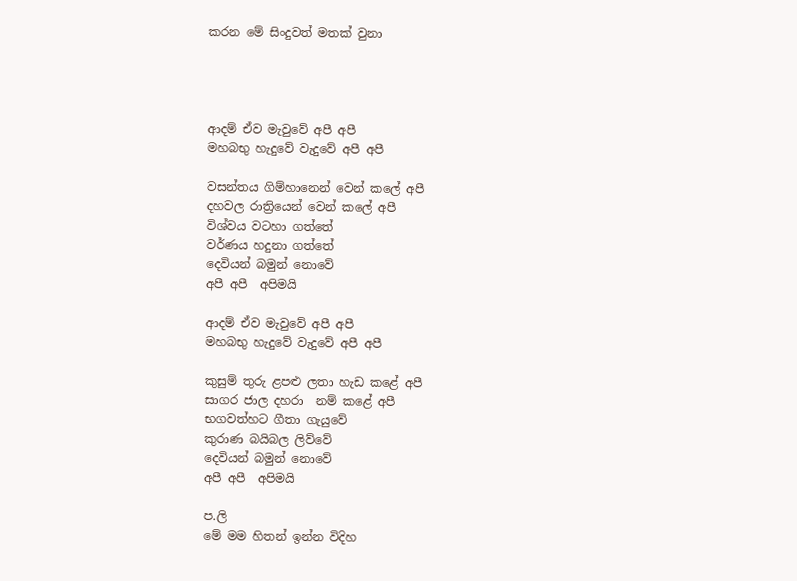කරන මේ සිංදුවත් මතක් වුනා




ආදම් ඒව මැවුවේ අපී අපී
මහබභු හැදුවේ වැදුවේ අපී අපී

වසන්තය ගිම්හානෙන් වෙන් කලේ අපී
දහවල රාත්‍රියෙන් වෙන් කලේ අපී
විශ්වය වටහා ගත්තේ
වර්ණය හදුනා ගත්තේ
දෙවියන් බමුන් නොවේ
අපී අපී  අපිමයි

ආදම් ඒව මැවුවේ අපී අපී
මහබභු හැදුවේ වැදුවේ අපී අපී

කුසුම් තුරු ළපළු ලතා හැඩ කළේ අපී
සාගර ජාල දහරා  නම් කළේ අපී
භගවත්හට ගීතා ගැයුවේ
කුරාණ බයිබල ලිව්වේ
දෙවියන් බමුන් නොවේ
අපී අපී  අපිමයි

ප.ලි
මේ මම හිතන් ඉන්න විදිහ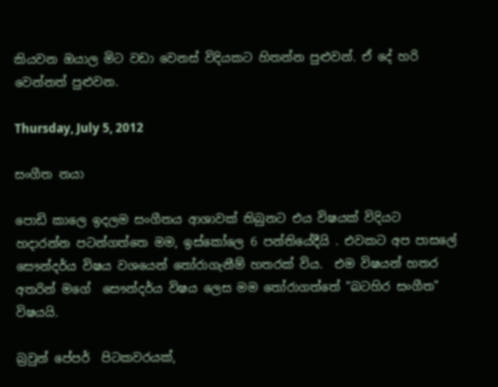කියවන ඔයාල මිට වඩා වෙනස් විදියකට හිතන්න පුළුවන්. ඒ දේ හරි වෙන්නත් පුළුවන.

Thursday, July 5, 2012

සංගීත නයා

පොඩි කාලෙ ඉදලම සංගීතය ආශාවක් තිබුනට එය විෂයක් විදියට හදාරන්න පටන්ගත්තෙ මම, ඉස්කෝලෙ 6 පන්තියේදීයි . එවකට අප පාසලේ සෞන්දර්ය විෂය වශයෙන් තෝරාගැනීම් හතරක් විය.  එම විෂයන් හතර අතරින් මගේ  සෞන්දර්ය විෂය ලෙස මම තෝරාගත්තේ "බටහිර සංගීත" විෂයයි.

බ්‍රවුන් පේපර්  පිටකවරයක්,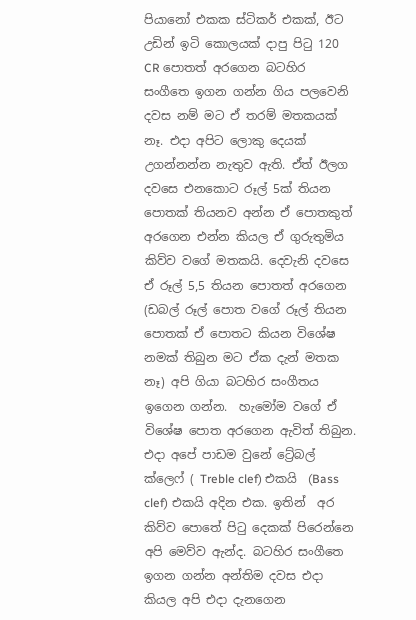පියානෝ එකක ස්ටිකර් එකක්, ඊට උඩින් ඉටි කොලයක් දාපු පිටු 120 CR පොතත් අරගෙන බටහිර සංගීතෙ ඉගන ගන්න ගිය පලවෙනි දවස නම් මට ඒ තරම් මතකයක් නෑ. එදා අපිට ලොකු දෙයක් උගන්නන්න නැතුව ඇති. ඒත් ඊලග දවසෙ එනකොට රූල් 5ක් තියන පොතක් තියනව අන්න ඒ පොතකුත් අරගෙන එන්න කියල ඒ ගුරුතුමිය කිව්ව වගේ මතකයි. දෙවැනි දවසෙ ඒ රූල් 5,5 තියන පොතත් අරගෙන (ඩබල් රූල් පොත වගේ රූල් තියන පොතක් ඒ පොතට කියන විශේෂ නමක් තිබුන මට ඒක දැන් මතක නෑ) අපි ගියා බටහිර සංගීතය ඉගෙන ගන්න.  හැමෝම වගේ ඒ විශේෂ පොත අරගෙන ඇවිත් තිබුන. එදා අපේ පාඩම වුනේ ට්‍රේබල් ක්ලෙෆ් ( Treble clef) එකයි  (Bass clef) එකයි අදින එක. ඉතින්  අර කිව්ව පොතේ පිටු දෙකක් පිරෙන්නෙ අපි මෙව්ව ඇන්ද. බටහිර සංගීතෙ ඉගන ගන්න අන්තිම දවස එදා කියල අපි එදා දැනගෙන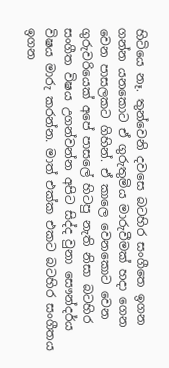හිටියෙ නෑ. තුන්වෙනි දවසෙ බටහිර සංගීතෙ ඉගන ගන්න යනකොට ඒ ගුරුතුමිය මාරුවීමක් හදා ගෙන වෙන පාසලකට ගිහින්. ඒ කාලෙ වෙනකොට වෙන ගුරුවරියෙක් අපේ පාසලේ හිටපු නැති නිසා බටහිර සංගීත විෂය උගන්වන්න අපිට සිද්ද වුනා සෞන්දර්ය විෂය මාරු කරන්න. මාත් එක්ක එකට බටහිර සංගීතය ඉගන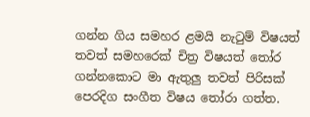ගන්න ගිය සමහර ළමයි නැටුම් විෂයත් තවත් සමහරෙක් චිත්‍ර විෂයත් තෝර ගන්නකොට මා ඇතුලු තවත් පිරිසක් පෙරදිග සංගීත විෂය තෝරා ගත්ත.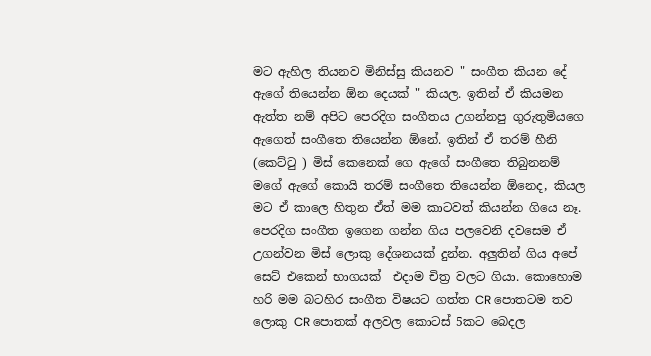මට ඇහිල තියනව මිනිස්සු කියනව " සංගීත කියන දේ ඇගේ තියෙන්න ඕන දෙයක් " කියල. ඉතින් ඒ කියමන ඇත්ත නම් අපිට පෙරදිග සංගීතය උගන්නපු ගුරුතුමියගෙ ඇගෙත් සංගීතෙ තියෙන්න ඕනේ. ඉතින් ඒ තරම් හීනි (කෙට්ටු ) මිස් කෙනෙක් ගෙ ඇගේ සංගීතෙ තිබුනනම් මගේ ඇගේ කොයි තරම් සංගීතෙ තියෙන්න ඕනෙද, කියල මට ඒ කාලෙ හිතුන ඒත් මම කාටවත් කියන්න ගියෙ නෑ. පෙරදිග සංගීත ඉගෙන ගන්න ගිය පලවෙනි දවසෙම ඒ උගන්වන මිස් ලොකු දේශනයක් දුන්න. අලුතින් ගිය අපේ සෙට් එකෙන් භාගයක්  එදාම චිත්‍ර වලට ගියා. කොහොම හරි මම බටහිර සංගීත විෂයට ගත්ත CR පොතටම තව ලොකු CR පොතක් අලවල කොටස් 5කට බෙදල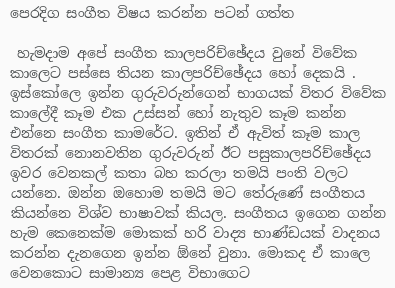පෙරදිග සංගීත විෂය කරන්න පටන් ගත්ත

 හැමදාම අපේ සංගීත කාලපරිච්ඡේදය වුනේ විවේක කාලෙට පස්සෙ තියන කාලපරිච්ඡේදය හෝ දෙකයි . ඉස්කෝලෙ ඉන්න ගුරුවරුන්ගෙන් භාගයක් විතර විවේක කාලේදී කෑම එක උස්සන් හෝ නැතුව කෑම කන්න එන්නෙ සංගීත කාමරේට. ඉතින් ඒ ඇවිත් කෑම කාල විතරක් නොනවතින ගුරුවරුන් ඊට පසුකාලපරිච්ඡේදය ඉවර වෙනකල් කතා බහ කරලා තමයි පංති වලට යන්නෙ. ඔන්න ඔහොම තමයි මට තේරුණේ සංගීතය කියන්නෙ විශ්ව භාෂාවක් කියල. සංගීතය ඉගෙන ගන්න හැම කෙනෙක්ම මොකක් හරි වාද්‍ය භාණ්ඩයක් වාදනය කරන්න දැනගෙන ඉන්න ඕනේ වුනා. මොකද ඒ කාලෙ වෙනකොට සාමාන්‍ය පෙළ විභාගෙට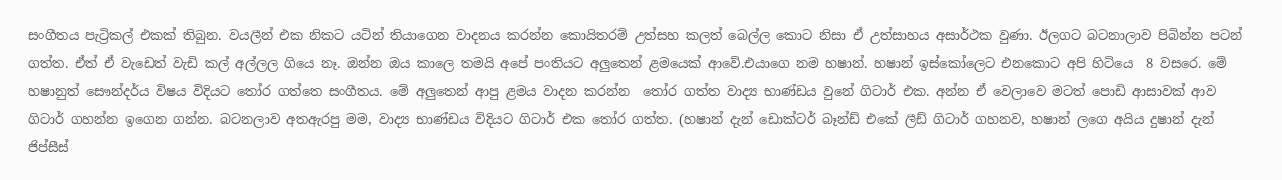සංගීතය පැට්‍රිකල් එකක් තිබුන. වයලීන් එක නිකට යටින් තියාගෙන වාදනය කරන්න කොයිතරම් උත්සහ කලත් බෙල්ල කොට නිසා ඒ උත්සාහය අසාර්ථක වුණා. ඊලගට බටනාලාව පිබින්න පටන් ගත්ත. ඒත් ඒ වැඩෙත් වැඩි කල් අල්ලල ගියෙ නෑ. ඔන්න ඔය කාලෙ තමයි අපේ පංතියට අලුතෙන් ළමයෙක් ආවේ.එයාගෙ නම හෂාන්. හෂාන් ඉස්කෝලෙට එනකොට අපි හිටියෙ  8 වසරෙ. මේ හෂානුත් සෞන්දර්ය විෂය විදියට තෝර ගත්තෙ සංගීතය. මේ අලුතෙන් ආපු ළමය වාදන කරන්න  තෝර ගත්ත වාද්‍ය භාණ්ඩය වුනේ ගිටාර් එක. අන්න ඒ වෙලාවෙ මටත් පොඩි ආසාවක් ආව ගිටාර් ගහන්න ඉගෙන ගන්න. බටනලාව අතඇරපු මම, වාද්‍ය භාණ්ඩය විදියට ගිටාර් එක තෝර ගත්ත. (හෂාන් දැන් ඩොක්ටර් බෑන්ඩ් එකේ ලීඩ් ගිටාර් ගහනව, හෂාන් ලගෙ අයිය දුෂාන් දැන් ජිප්සීස්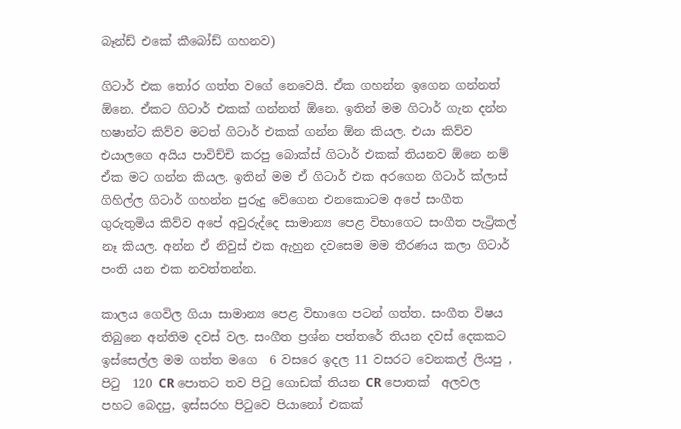බෑන්ඩ් එකේ කීබෝඩ් ගහනව)

ගිටාර් එක තෝර ගත්ත වගේ නෙවෙයි. ඒක ගහන්න ඉගෙන ගන්නත් ඕනෙ. ඒකට ගිටාර් එකක් ගන්නත් ඕනෙ. ඉතින් මම ගිටාර් ගැන දන්න හෂාන්ට කිව්ව මටත් ගිටාර් එකක් ගන්න ඕන කියල. එයා කිව්ව එයාලගෙ අයිය පාවිච්චි කරපු බොක්ස් ගිටාර් එකක් තියනව ඕනෙ නම් ඒක මට ගන්න කියල. ඉතින් මම ඒ ගිටාර් එක අරගෙන ගිටාර් ක්ලාස් ගිහිල්ල ගිටාර් ගහන්න පුරුදු වේගෙන එනකොටම අපේ සංගීත ගුරුතුමිය කිව්ව අපේ අවුරුද්දෙ සාමාන්‍ය පෙළ විභාගෙට සංගීත පැට්‍රිකල් නෑ කියල. අන්න ඒ නිවුස් එක ඇහුන දවසෙම මම තීරණය කලා ගිටාර් පංති යන එක නවත්තන්න.

කාලය ගෙවිල ගියා සාමාන්‍ය පෙළ විභාගෙ පටන් ගත්ත. සංගීත විෂය තිබුනෙ අන්තිම දවස් වල. සංගීත ප්‍රශ්න පත්තරේ තියන දවස් දෙකකට ඉස්සෙල්ල මම ගත්ත මගෙ  6 වසරෙ ඉදල 11 වසරට වෙනකල් ලියපු , පිටු  120 CR පොතට තව පිටු ගොඩක් තියන CR පොතක්  අලවල පහට බෙදපු, ඉස්සරහ පිටුවෙ පියානෝ එකක්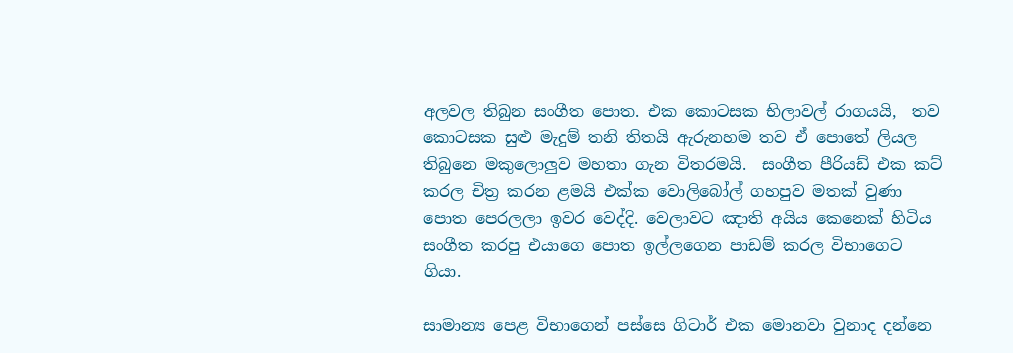අලවල තිබුන සංගීත පොත. එක කොටසක භිලාවල් රාගයයි,  තව කොටසක සුළු මැදුම් තනි තිතයි ඇරුනහම තව ඒ පොතේ ලියල තිබුනෙ මකුලොලුව මහතා ගැන විතරමයි.  සංගීත පීරියඩ් එක කට් කරල චිත්‍ර කරන ළමයි එක්ක වොලිබෝල් ගහපුව මතක් වුණා පොත පෙරලලා ඉවර වෙද්දි. වෙලාවට ඤාති අයිය කෙනෙක් හිටිය සංගීත කරපු එයාගෙ පොත ඉල්ලගෙන පාඩම් කරල විභාගෙට ගියා.

සාමාන්‍ය පෙළ විභාගෙන් පස්සෙ ගිටාර් එක මොනවා වුනාද දන්නෙ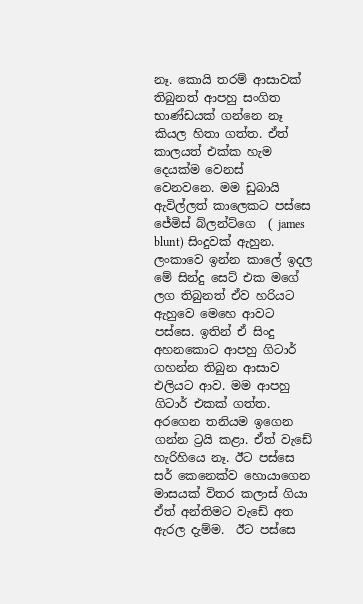නෑ. කොයි තරම් ආසාවක් තිබුනත් ආපහු සංගිත භාණ්ඩයක් ගන්නෙ නෑ කියල හිතා ගත්ත. ඒත් කාලයත් එක්ක හැම දෙයක්ම වෙනස්  වෙනවනෙ. මම ඩුබායි ඇවිල්ලත් කාලෙකට පස්සෙ ජේමිස් බ්ලන්ට්ගෙ  ( james blunt) සිංදුවක් ඇහුන. ලංකාවෙ ඉන්න කාලේ ඉදල මේ සින්දු සෙට් එක මගේ ලග තිබුනත් ඒව හරියට ඇහුවෙ මෙහෙ ආවට පස්සෙ. ඉතින් ඒ සිංදු අහනකොට ආපහු ගිටාර් ගහන්න තිබුන ආසාව එලියට ආව. මම ආපහු ගිටාර් එකක් ගත්ත. අරගෙන තනියම ඉගෙන ගන්න ට්‍රයි කළා. ඒත් වැඩේ හැරිහියෙ නෑ. ඊට පස්සෙ සර් කෙනෙක්ව හොයාගෙන මාසයක් විතර කලාස් ගියා ඒත් අන්තිමට වැඩේ අත ඇරල දැම්ම.  ඊට පස්සෙ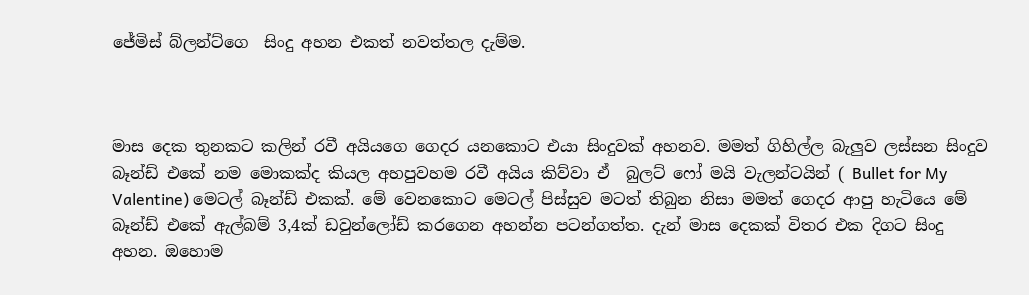ජේමිස් බ්ලන්ට්ගෙ  සිංදු අහන එකත් නවත්තල දැම්ම.



මාස දෙක තුනකට කලින් රවී අයියගෙ ගෙදර යනකොට එයා සිංදුවක් අහනව. මමත් ගිහිල්ල බැලුව ලස්සන සිංදුව බෑන්ඩ් එකේ නම මොකක්ද කියල අහපුවහම රවී අයිය කිව්වා ඒ  බුලට් ෆෝ මයි වැලන්ටයින් ( Bullet for My Valentine) මෙටල් බෑන්ඩ් එකක්. මේ වෙනකොට මෙටල් පිස්සුව මටත් තිබුන නිසා මමත් ගෙදර ආපු හැටියෙ මේ බෑන්ඩ් එකේ ඇල්බම් 3,4ක් ඩවුන්ලෝඩ් කරගෙන අහන්න පටන්ගත්ත. දැන් මාස දෙකක් විතර එක දිගට සිංදු අහන. ඔහොම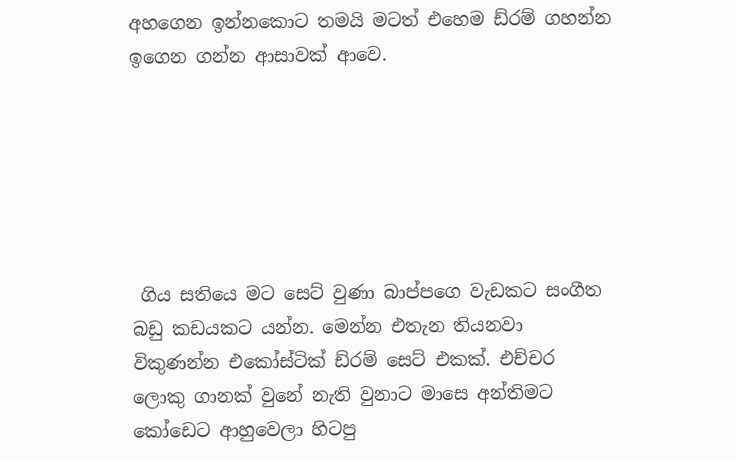අහගෙන ඉන්නකොට තමයි මටත් එහෙම ඩ්රම් ගහන්න ඉගෙන ගන්න ආසාවක් ආවෙ.






 ගිය සතියෙ මට සෙට් වුණා බාප්පගෙ වැඩකට සංගීත බඩු කඩයකට යන්න. මෙන්න එතැන තියනවා විකුණන්න එකෝස්ටික් ඩ්රම් සෙට් එකක්. එච්චර ලොකු ගානක් වුනේ නැති වුනාට මාසෙ අන්තිමට කෝඩෙට ආහුවෙලා හිටපු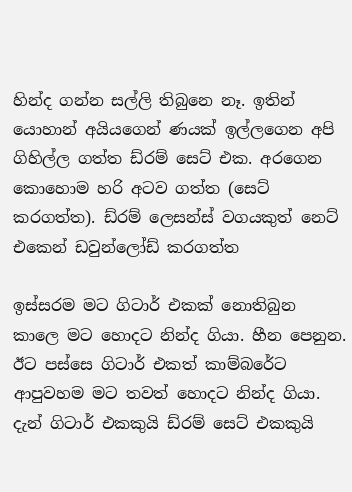හින්ද ගන්න සල්ලි තිබුනෙ නෑ. ඉතින් යොහාන් අයියගෙන් ණයක් ඉල්ලගෙන අපි ගිහිල්ල ගත්ත ඩ්රම් සෙට් එක. අරගෙන කොහොම හරි අටව ගත්ත (සෙට් කරගත්ත). ඩ්රම් ලෙසන්ස් වගයකුත් නෙට් එකෙන් ඩවුන්ලෝඩ් කරගත්ත

ඉස්සරම මට ගිටාර් එකක් නොතිබුන කාලෙ මට හොදට නින්ද ගියා. හීන පෙනුන. ඊට පස්සෙ ගිටාර් එකත් කාම්බරේට ආපුවහම මට තවත් හොදට නින්ද ගියා. දැන් ගිටාර් එකකුයි ඩ්රම් සෙට් එකකුයි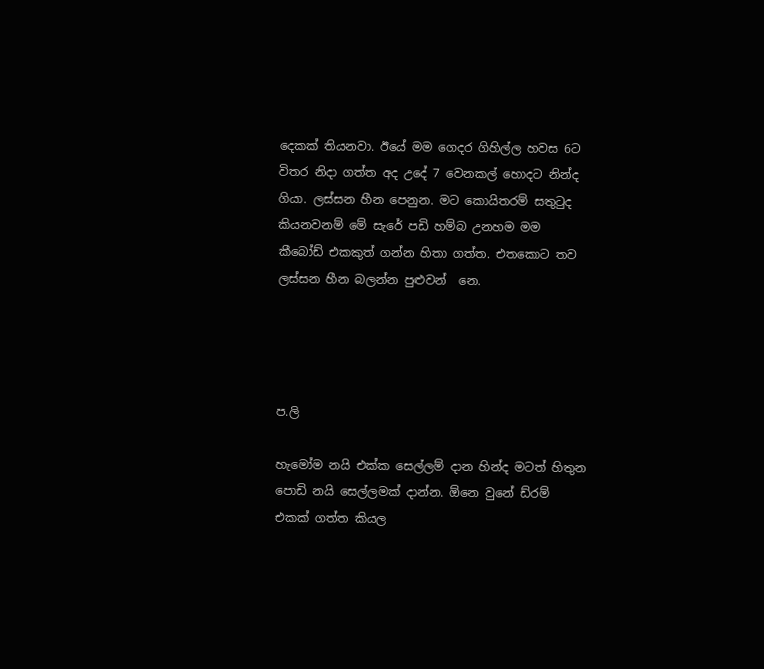දෙකක් තියනවා. ඊයේ මම ගෙදර ගිහිල්ල හවස 6ට විතර නිදා ගත්ත අද උදේ 7 වෙනකල් හොදට නින්ද ගියා. ලස්සන හීන පෙනුන. මට කොයිතරම් සතුටුද කියනවනම් මේ සැරේ පඩි හම්බ උනහම මම කීබෝඩ් එකකුත් ගන්න හිතා ගත්ත. එතකොට තව ලස්සන හීන බලන්න පුළුවන්  නෙ.




ප.ලි

හැමෝම නයි එක්ක සෙල්ලම් දාන හින්ද මටත් හිතුන පොඩි නයි සෙල්ලමක් දාන්න. ඕනෙ වුනේ ඩ්රම් එකක් ගත්ත කියල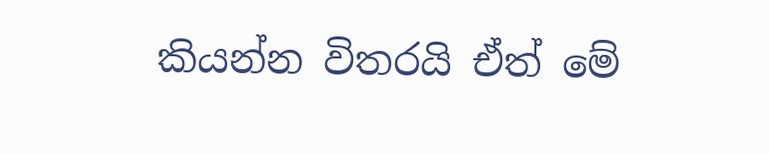කියන්න විතරයි ඒත් මේ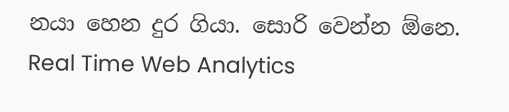නයා හෙන දුර ගියා. සොරි වෙන්න ඕනෙ.
Real Time Web Analytics